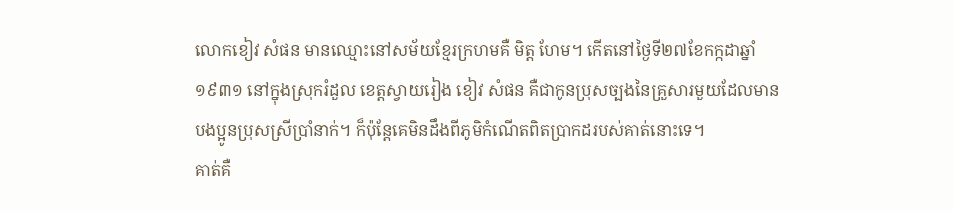លោកខៀវ សំផន មានឈ្មោះនៅសម័យខ្មែរក្រហមគឺ មិត្ត ហែម។ កើតនៅថ្ងៃទី២៧ខែកក្កដាឆ្នាំ១៩៣១ នៅក្នុងស្រុករំដួល ខេត្តស្វាយរៀង ខៀវ សំផន គឺជាកូនប្រុសច្បងនៃគ្រួសារមួយដែលមានបងប្អូនប្រុសស្រីប្រាំនាក់។ ក៏ប៉ុន្ដែគេមិនដឹងពីភូមិកំណើតពិតប្រាកដរបស់គាត់នោះទេ។
គាត់គឺ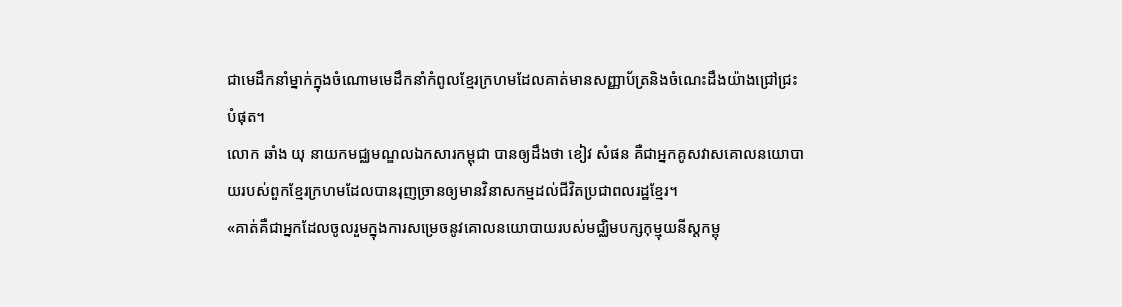ជាមេដឹកនាំម្នាក់ក្នុងចំណោមមេដឹកនាំកំពូលខ្មែរក្រហមដែលគាត់មានសញ្ញាប័ត្រនិងចំណេះដឹងយ៉ាងជ្រៅជ្រះបំផុត។
លោក ឆាំង យុ នាយកមជ្ឈមណ្ឌលឯកសារកម្ពុជា បានឲ្យដឹងថា ខៀវ សំផន គឺជាអ្នកគូសវាសគោលនយោបាយរបស់ពួកខ្មែរក្រហមដែលបានរុញច្រានឲ្យមានវិនាសកម្មដល់ជីវិតប្រជាពលរដ្ឋខ្មែរ។
«គាត់គឺជាអ្នកដែលចូលរួមក្នុងការសម្រេចនូវគោលនយោបាយរបស់មជ្ឈិមបក្សកុម្មុយនីស្តកម្ពុ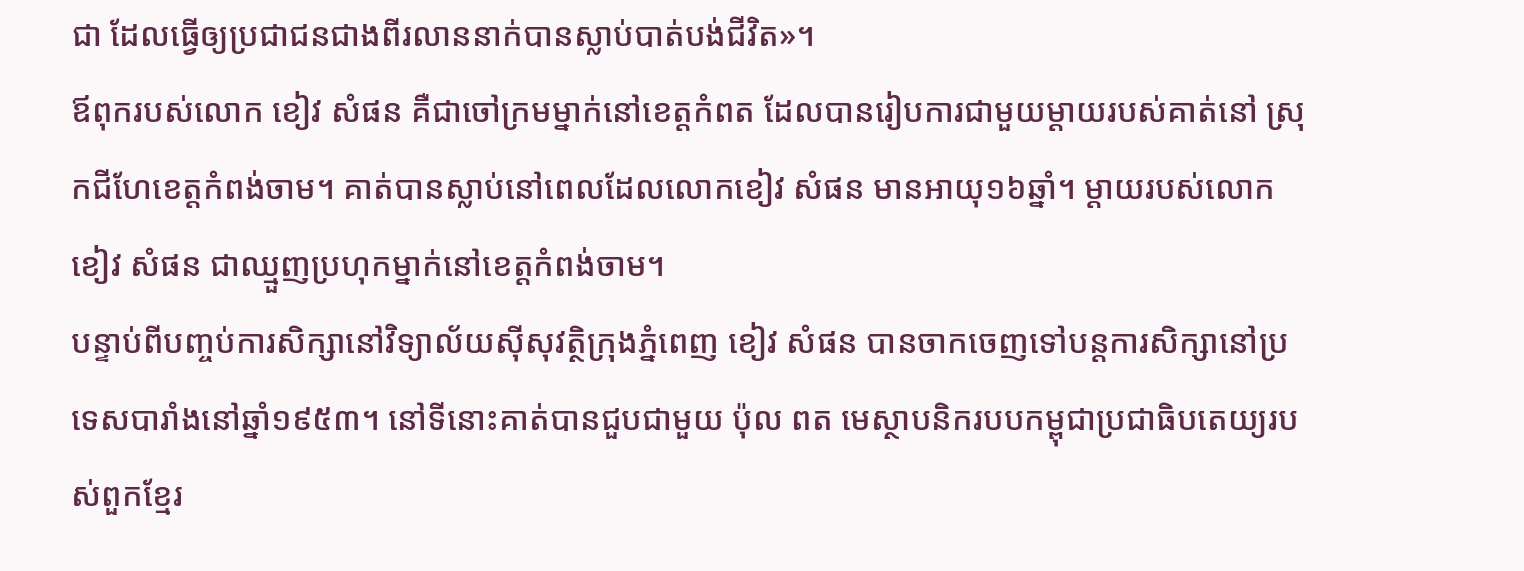ជា ដែលធ្វើឲ្យប្រជាជនជាងពីរលាននាក់បានស្លាប់បាត់បង់ជីវិត»។
ឪពុករបស់លោក ខៀវ សំផន គឺជាចៅក្រមម្នាក់នៅខេត្តកំពត ដែលបានរៀបការជាមួយម្ដាយរបស់គាត់នៅ ស្រុកជីហែខេត្តកំពង់ចាម។ គាត់បានស្លាប់នៅពេលដែលលោកខៀវ សំផន មានអាយុ១៦ឆ្នាំ។ ម្ដាយរបស់លោកខៀវ សំផន ជាឈ្មួញប្រហុកម្នាក់នៅខេត្តកំពង់ចាម។
បន្ទាប់ពីបញ្ចប់ការសិក្សានៅវិទ្យាល័យស៊ីសុវត្ថិក្រុងភ្នំពេញ ខៀវ សំផន បានចាកចេញទៅបន្ដការសិក្សានៅប្រទេសបារាំងនៅឆ្នាំ១៩៥៣។ នៅទីនោះគាត់បានជួបជាមួយ ប៉ុល ពត មេស្ថាបនិករបបកម្ពុជាប្រជាធិបតេយ្យរបស់ពួកខ្មែរ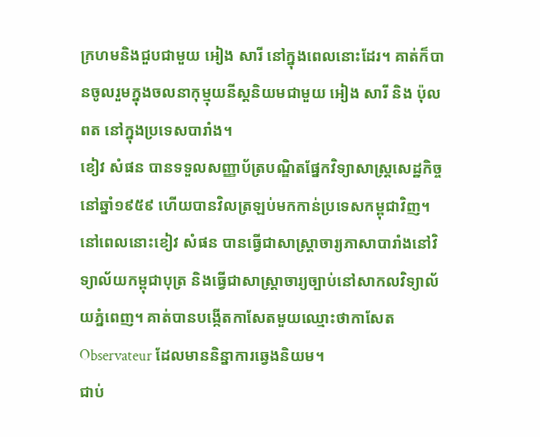ក្រហមនិងជួបជាមួយ អៀង សារី នៅក្នុងពេលនោះដែរ។ គាត់ក៏បានចូលរួមក្នុងចលនាកុម្មុយនីស្ដនិយមជាមួយ អៀង សារី និង ប៉ុល ពត នៅក្នុងប្រទេសបារាំង។
ខៀវ សំផន បានទទួលសញ្ញាប័ត្របណ្ឌិតផ្នែកវិទ្យាសាស្ដ្រសេដ្ឋកិច្ចនៅឆ្នាំ១៩៥៩ ហើយបានវិលត្រឡប់មកកាន់ប្រទេសកម្ពុជាវិញ។
នៅពេលនោះខៀវ សំផន បានធ្វើជាសាស្ដ្រាចារ្យភាសាបារាំងនៅវិទ្យាល័យកម្ពុជាបុត្រ និងធ្វើជាសាស្ដ្រាចារ្យច្បាប់នៅសាកលវិទ្យាល័យភ្នំពេញ។ គាត់បានបង្កើតកាសែតមួយឈ្មោះថាកាសែត Observateur ដែលមាននិន្នាការឆ្វេងនិយម។
ជាប់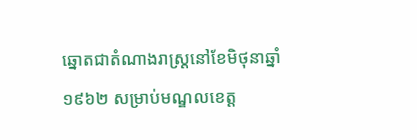ឆ្នោតជាតំណាងរាស្ដ្រនៅខែមិថុនាឆ្នាំ១៩៦២ សម្រាប់មណ្ឌលខេត្ត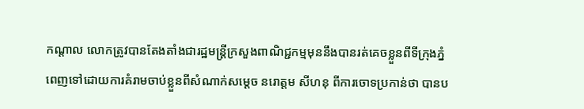កណ្ដាល លោកត្រូវបានតែងតាំងជារដ្ឋមន្ដ្រីក្រសួងពាណិជ្ជកម្មមុននឹងបានរត់គេចខ្លួនពីទីក្រុងភ្នំពេញទៅដោយការគំរាមចាប់ខ្លួនពីសំណាក់សម្តេច នរោត្តម សីហនុ ពីការចោទប្រកាន់ថា បានប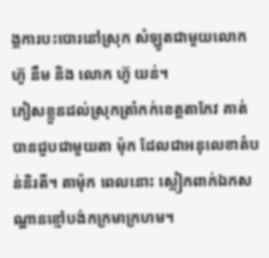ង្កការបះបោរនៅស្រុក សំឡូតជាមួយលោក ហ៊ូ នឹម និង លោក ហ៊ូ យន់។
ភៀសខ្លួនដល់ស្រុកត្រាំកក់ខេត្តតាកែវ គាត់បានជួបជាមួយតា ម៉ុក ដែលជាអនុលេខាតំបន់និរតី។ តាម៉ុក ពេលនោះ ស្លៀកពាក់ឯកសណ្ឋានខ្មៅបង់កក្រមាក្រហម។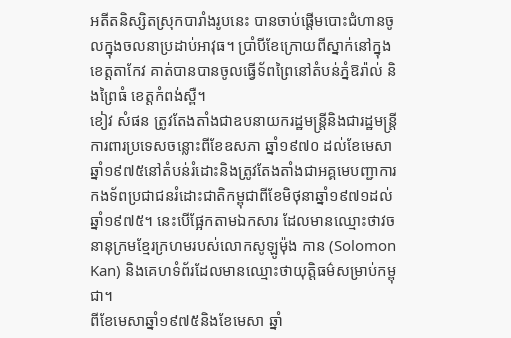អតីតនិស្សិតស្រុកបារាំងរូបនេះ បានចាប់ផ្ដើមបោះជំហានចូលក្នុងចលនាប្រដាប់អាវុធ។ ប្រាំបីខែក្រោយពីស្នាក់នៅក្នុងខេត្តតាកែវ គាត់បានបានចូលធ្វើទ័ពព្រៃនៅតំបន់ភ្នំឱរ៉ាល់ និងព្រៃធំ ខេត្តកំពង់ស្ពឺ។
ខៀវ សំផន ត្រូវតែងតាំងជាឧបនាយករដ្ឋមន្រ្តីនិងជារដ្ឋមន្ដ្រីការពារប្រទេសចន្លោះពីខែឧសភា ឆ្នាំ១៩៧០ ដល់ខែមេសាឆ្នាំ១៩៧៥នៅតំបន់រំដោះនិងត្រូវតែងតាំងជាអគ្គមេបញ្ជាការកងទ័ពប្រជាជនរំដោះជាតិកម្ពុជាពីខែមិថុនាឆ្នាំ១៩៧១ដល់ឆ្នាំ១៩៧៥។ នេះបើផ្អែកតាមឯកសារ ដែលមានឈ្មោះថាវចនានុក្រមខ្មែរក្រហមរបស់លោកសូឡូម៉ុង កាន (Solomon Kan) និងគេហទំព័រដែលមានឈ្មោះថាយុត្តិធម៌សម្រាប់កម្ពុជា។
ពីខែមេសាឆ្នាំ១៩៧៥និងខែមេសា ឆ្នាំ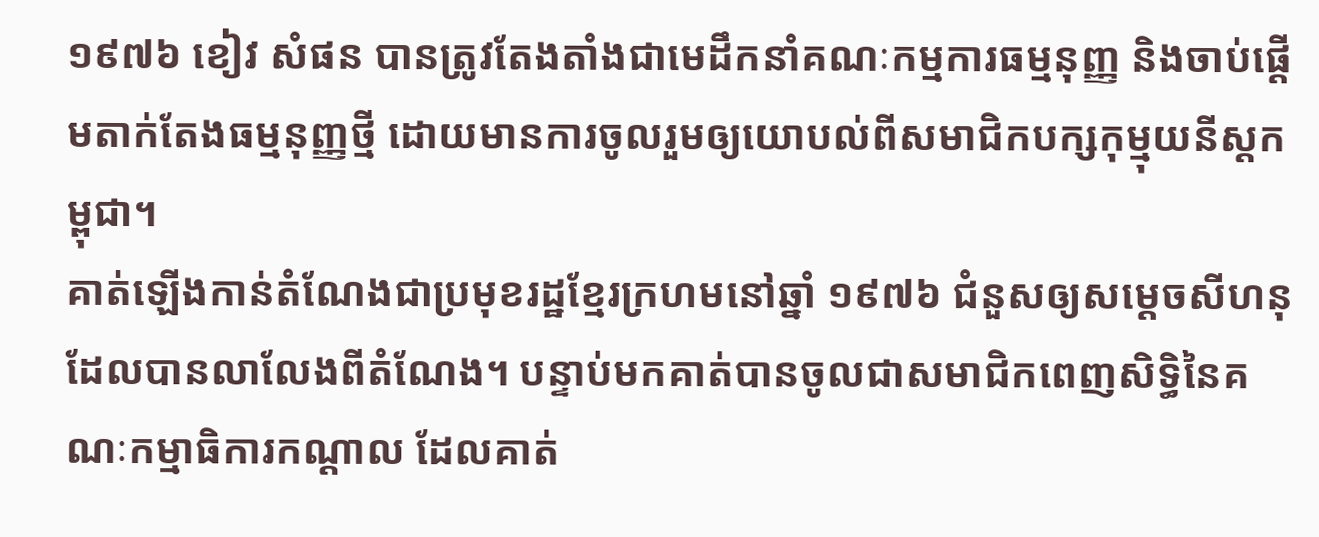១៩៧៦ ខៀវ សំផន បានត្រូវតែងតាំងជាមេដឹកនាំគណៈកម្មការធម្មនុញ្ញ និងចាប់ផ្ដើមតាក់តែងធម្មនុញ្ញថ្មី ដោយមានការចូលរួមឲ្យយោបល់ពីសមាជិកបក្សកុម្មុយនីស្ដកម្ពុជា។
គាត់ឡើងកាន់តំណែងជាប្រមុខរដ្ឋខ្មែរក្រហមនៅឆ្នាំ ១៩៧៦ ជំនួសឲ្យសម្ដេចសីហនុ ដែលបានលាលែងពីតំណែង។ បន្ទាប់មកគាត់បានចូលជាសមាជិកពេញសិទ្ធិនៃគណៈកម្មាធិការកណ្ដាល ដែលគាត់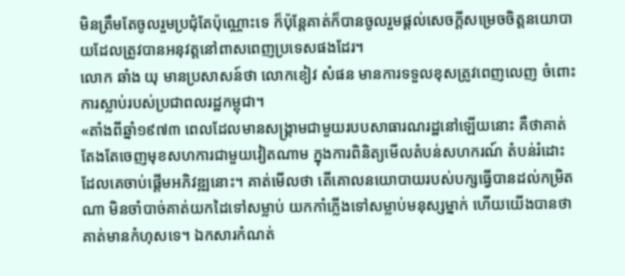មិនត្រឹមតែចូលរួមប្រជុំតែប៉ុណ្ណោះទេ ក៏ប៉ុន្ដែគាត់ក៏បានចូលរួមផ្ដល់សេចក្ដីសម្រេចចិត្តនយោបាយដែលត្រូវបានអនុវត្តនៅពាសពេញប្រទេសផងដែរ។
លោក ឆាំង យុ មានប្រសាសន៍ថា លោកខៀវ សំផន មានការទទួលខុសត្រូវពេញលេញ ចំពោះការស្លាប់របស់ប្រជាពលរដ្ឋកម្ពុជា។
«តាំងពីឆ្នាំ១៩៧៣ ពេលដែលមានសង្គ្រាមជាមួយរបបសាធារណរដ្ឋនៅឡើយនោះ គឺថាគាត់តែងតែចេញមុខសហការជាមួយវៀតណាម ក្នុងការពិនិត្យមើលតំបន់សហករណ៍ តំបន់រំដោះ ដែលគេចាប់ផ្តើមអភិវឌ្ឍនោះ។ គាត់មើលថា តើគោលនយោបាយរបស់បក្សធ្វើបានដល់កម្រិតណា មិនចាំបាច់គាត់យកដៃទៅសម្លាប់ យកកាំភ្លើងទៅសម្លាប់មនុស្សម្នាក់ ហើយយើងបានថា គាត់មានកំហុសទេ។ ឯកសារកំណត់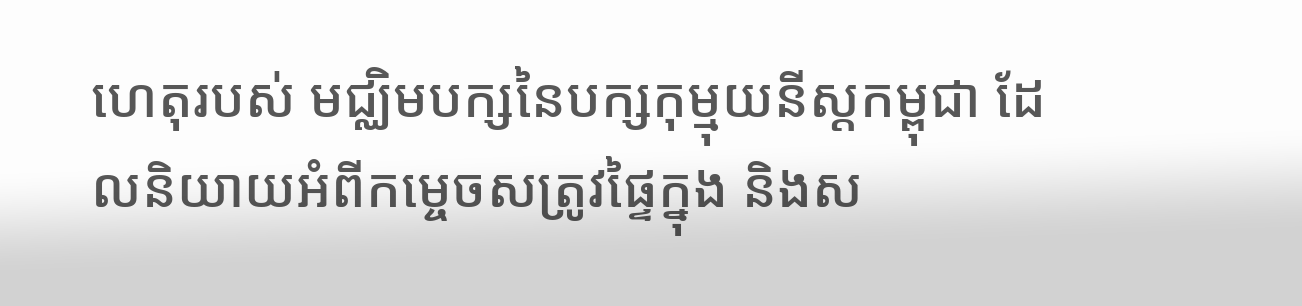ហេតុរបស់ មជ្ឈិមបក្សនៃបក្សកុម្មុយនីស្តកម្ពុជា ដែលនិយាយអំពីកម្ចេចសត្រូវផ្ទៃក្នុង និងស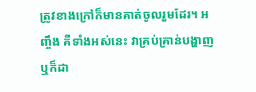ត្រូវខាងក្រៅក៏មានគាត់ចូលរួមដែរ។ អញ្ចឹង គឺទាំងអស់នេះ វាគ្រប់គ្រាន់បង្ហាញ ឬក៏ដា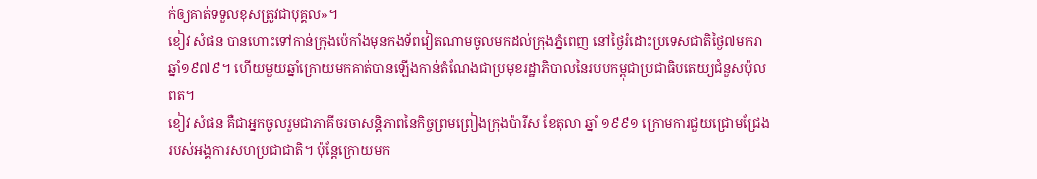ក់ឲ្យគាត់ទទួលខុសត្រូវជាបុគ្គល»។
ខៀវ សំផន បានហោះទៅកាន់ក្រុងប៉េកាំងមុនកងទ័ពវៀតណាមចូលមកដល់ក្រុងភ្នំពេញ នៅថ្ងៃរំដោះប្រទេសជាតិថ្ងៃ៧មករាឆ្នាំ១៩៧៩។ ហើយមួយឆ្នាំក្រោយមកគាត់បានឡើងកាន់តំណែងជាប្រមុខរដ្ឋាភិបាលនៃរបបកម្ពុជាប្រជាធិបតេយ្យជំនួសប៉ុល ពត។
ខៀវ សំផន គឺជាអ្នកចូលរួមជាភាគីចរចាសន្ដិភាពនៃកិច្ចព្រមព្រៀងក្រុងប៉ារីស ខែតុលា ឆ្នាំ ១៩៩១ ក្រោមការជួយជ្រោមជ្រែងរបស់អង្គការសហប្រជាជាតិ។ ប៉ុន្ដែក្រោយមក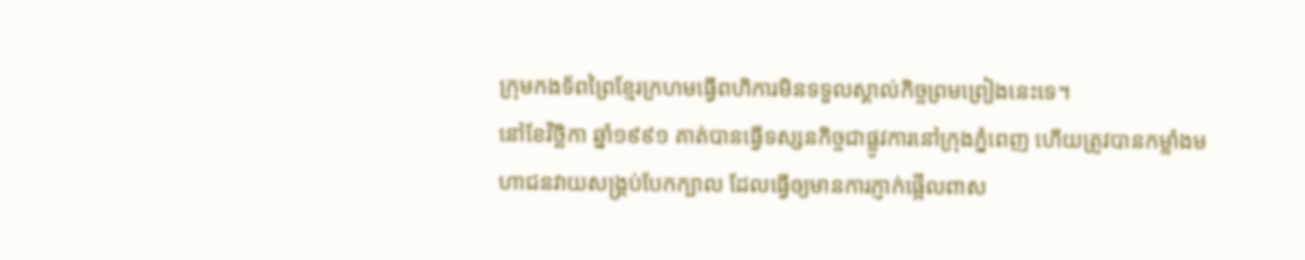ក្រុមកងទ័ពព្រៃខ្មែរក្រហមធ្វើពហិការមិនទទួលស្គាល់កិច្ចព្រមព្រៀងនេះទេ។
នៅខែវិច្ឆិកា ឆ្នាំ១៩៩១ គាត់បានធ្វើទស្សនកិច្ចជាផ្លូវការនៅក្រុងភ្នំពេញ ហើយត្រូវបានកម្លាំងមហាជនវាយសង្រ្គប់បែកក្បាល ដែលធ្វើឲ្យមានការភ្ញាក់ផ្អើលពាស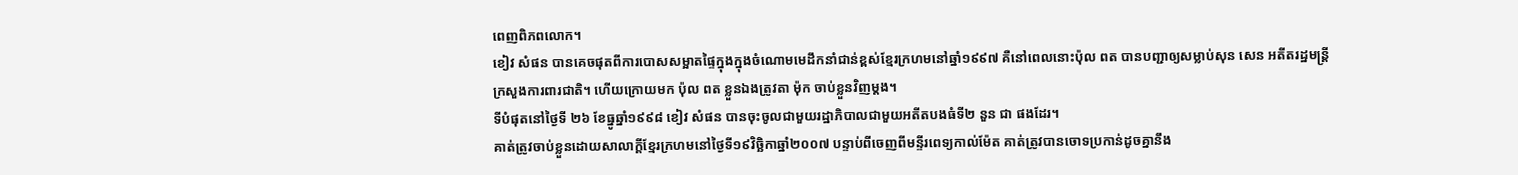ពេញពិភពលោក។
ខៀវ សំផន បានគេចផុតពីការបោសសម្អាតផ្ទៃក្នុងក្នុងចំណោមមេដឹកនាំជាន់ខ្ពស់ខ្មែរក្រហមនៅឆ្នាំ១៩៩៧ គឺនៅពេលនោះប៉ុល ពត បានបញ្ជាឲ្យសម្លាប់សុន សេន អតីតរដ្ឋមន្ដ្រីក្រសួងការពារជាតិ។ ហើយក្រោយមក ប៉ុល ពត ខ្លួនឯងត្រូវតា ម៉ុក ចាប់ខ្លួនវិញម្តង។
ទីបំផុតនៅថ្ងៃទី ២៦ ខែធ្នូឆ្នាំ១៩៩៨ ខៀវ សំផន បានចុះចូលជាមួយរដ្ឋាភិបាលជាមួយអតីតបងធំទី២ នួន ជា ផងដែរ។
គាត់ត្រូវចាប់ខ្លួនដោយសាលាក្ដីខ្មែរក្រហមនៅថ្ងៃទី១៩វិច្ឆិកាឆ្នាំ២០០៧ បន្ទាប់ពីចេញពីមន្ទីរពេទ្យកាល់ម៉ែត គាត់ត្រូវបានចោទប្រកាន់ដូចគ្នានឹង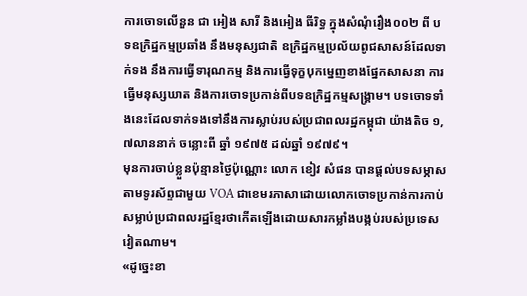ការចោទលើនួន ជា អៀង សារី និងអៀង ធីរិទ្ធ ក្នុងសំណុំរឿង០០២ ពី បទឧក្រិដ្ឋកម្មប្រឆាំង នឹងមនុស្សជាតិ ឧក្រិដ្ឋកម្មប្រល័យពូជសាសន៍ដែលទាក់ទង នឹងការធ្វើទារុណកម្ម និងការធ្វើទុក្ខបុកម្នេញខាងផ្នែកសាសនា ការធ្វើមនុស្សឃាត និងការចោទប្រកាន់ពីបទឧក្រិដ្ឋកម្មសង្រ្គាម។ បទចោទទាំងនេះដែលទាក់ទងទៅនឹងការស្លាប់របស់ប្រជាពលរដ្ឋកម្ពុជា យ៉ាងតិច ១,៧លាននាក់ ចន្លោះពី ឆ្នាំ ១៩៧៥ ដល់ឆ្នាំ ១៩៧៩។
មុនការចាប់ខ្លួនប៉ុន្មានថ្ងៃប៉ុណ្ណោះ លោក ខៀវ សំផន បានផ្ដល់បទសម្ភាសតាមទូរស័ព្ទជាមួយ VOA ជាខេមរភាសាដោយលោកចោទប្រកាន់ការកាប់សម្លាប់ប្រជាពលរដ្ឋខ្មែរថាកើតឡើងដោយសារកម្លាំងបង្កប់របស់ប្រទេសវៀតណាម។
«ដូច្នេះខា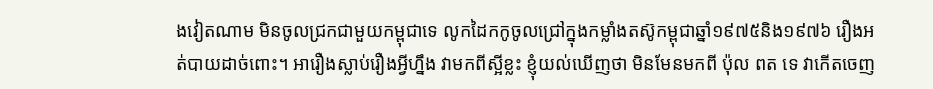ងវៀតណាម មិនចូលជ្រកជាមួយកម្ពុជាទេ លូកដៃកកូចូលជ្រៅក្នុងកម្លាំងតស៊ូកម្ពុជាឆ្នាំ១៩៧៥និង១៩៧៦ រឿងអត់បាយដាច់ពោះ។ អារឿងស្លាប់រឿងអ្វីហ្នឹង វាមកពីស្អីខ្លះ ខ្ញុំយល់ឃើញថា មិនមែនមកពី ប៉ុល ពត ទេ វាកើតចេញ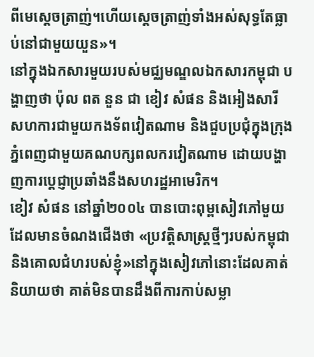ពីមេស្តេចត្រាញ់។ហើយស្តេចត្រាញ់ទាំងអស់សុទ្ធតែធ្លាប់នៅជាមួយយួន»។
នៅក្នុងឯកសារមួយរបស់មជ្ឈមណ្ឌលឯកសារកម្ពុជា បង្ហាញថា ប៉ុល ពត នួន ជា ខៀវ សំផន និងអៀងសារី សហការជាមួយកងទ័ពវៀតណាម និងជួបប្រជុំក្នុងក្រុងភ្នំពេញជាមួយគណបក្សពលករវៀតណាម ដោយបង្ហាញការប្ដេជ្ញាប្រឆាំងនឹងសហរដ្ឋអាមេរិក។
ខៀវ សំផន នៅឆ្នាំ២០០៤ បានបោះពុម្ពសៀវភៅមួយ ដែលមានចំណងជើងថា «ប្រវត្តិសាស្ដ្រថ្មីៗរបស់កម្ពុជា និងគោលជំហរបស់ខ្ញុំ»នៅក្នុងសៀវភៅនោះដែលគាត់និយាយថា គាត់មិនបានដឹងពីការកាប់សម្លា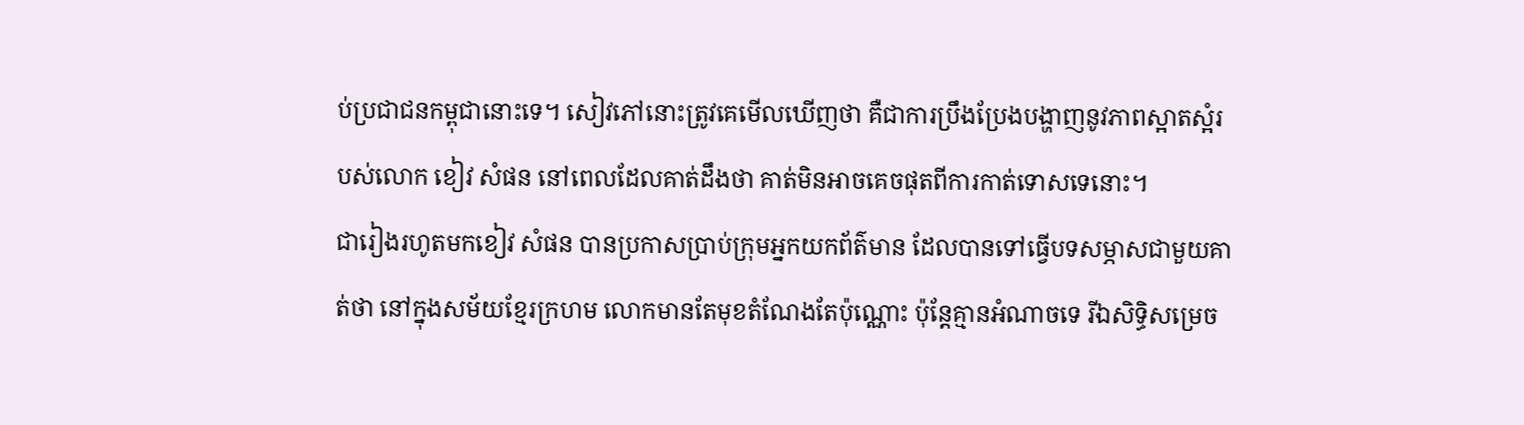ប់ប្រជាជនកម្ពុជានោះទេ។ សៀវភៅនោះត្រូវគេមើលឃើញថា គឺជាការប្រឹងប្រែងបង្ហាញនូវភាពស្អាតស្អំរបស់លោក ខៀវ សំផន នៅពេលដែលគាត់ដឹងថា គាត់មិនអាចគេចផុតពីការកាត់ទោសទេនោះ។
ជារៀងរហូតមកខៀវ សំផន បានប្រកាសប្រាប់ក្រុមអ្នកយកព័ត៌មាន ដែលបានទៅធ្វើបទសម្ភាសជាមួយគាត់ថា នៅក្នុងសម័យខ្មែរក្រហម លោកមានតែមុខតំណែងតែប៉ុណ្ណោះ ប៉ុន្ដែគ្មានអំណាចទេ រីឯសិទ្ធិសម្រេច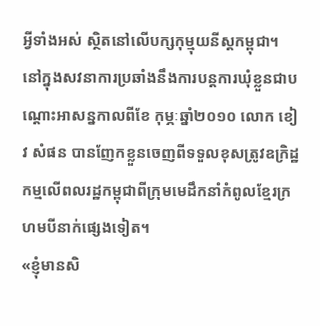អ្វីទាំងអស់ ស្ថិតនៅលើបក្សកុម្មុយនីស្ដកម្ពុជា។ នៅក្នុងសវនាការប្រឆាំងនឹងការបន្ដការឃុំខ្លួនជាបណ្ដោះអាសន្នកាលពីខែ កុម្ភៈឆ្នាំ២០១០ លោក ខៀវ សំផន បានញែកខ្លួនចេញពីទទួលខុសត្រូវឧក្រិដ្ឋកម្មលើពលរដ្ឋកម្ពុជាពីក្រុមមេដឹកនាំកំពូលខ្មែរក្រហមបីនាក់ផ្សេងទៀត។
«ខ្ញុំមានសិ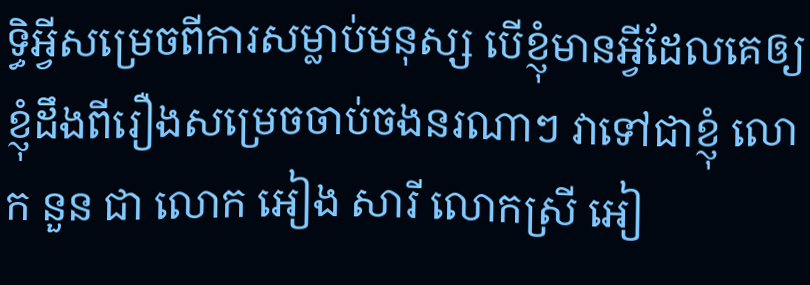ទ្ធិអ្វីសម្រេចពីការសម្លាប់មនុស្ស បើខ្ញុំមានអ្វីដែលគេឲ្យខ្ញុំដឹងពីរឿងសម្រេចចាប់ចងនរណាៗ វាទៅជាខ្ញុំ លោក នួន ជា លោក អៀង សារី លោកស្រី អៀ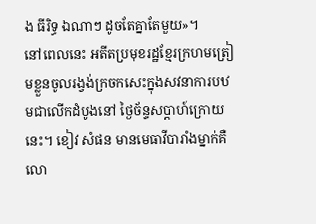ង ធីរិទ្ធ ឯណាៗ ដូចតែគ្នាតែមួយ»។
នៅពេលនេះ អតីតប្រមុខរដ្ឋខ្មែរក្រហមត្រៀមខ្លួនចូលរង្វង់ក្រចកសេះក្នុងសវនាការបឋមជាលើកដំបូងនៅ ថ្ងៃច័ន្ទសប្ដាហ៍ក្រោយនេះ។ ខៀវ សំផន មានមេធាវីបារាំងម្នាក់គឺលោ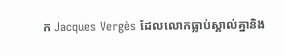ក Jacques Vergès ដែលលោកធ្លាប់ស្គាល់គ្នានិង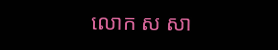លោក ស សា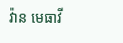វ៉ាន មេធាវី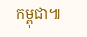កម្ពុជា៕